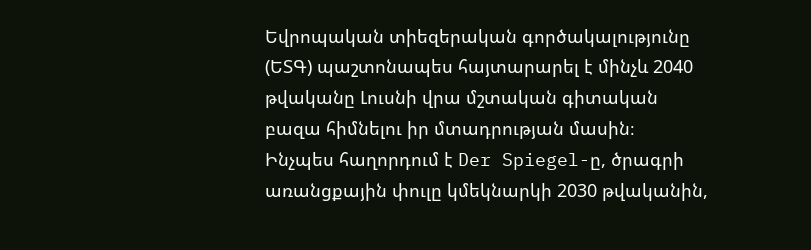Եվրոպական տիեզերական գործակալությունը (ԵՏԳ) պաշտոնապես հայտարարել է մինչև 2040 թվականը Լուսնի վրա մշտական գիտական բազա հիմնելու իր մտադրության մասին։
Ինչպես հաղորդում է Der Spiegel-ը, ծրագրի առանցքային փուլը կմեկնարկի 2030 թվականին,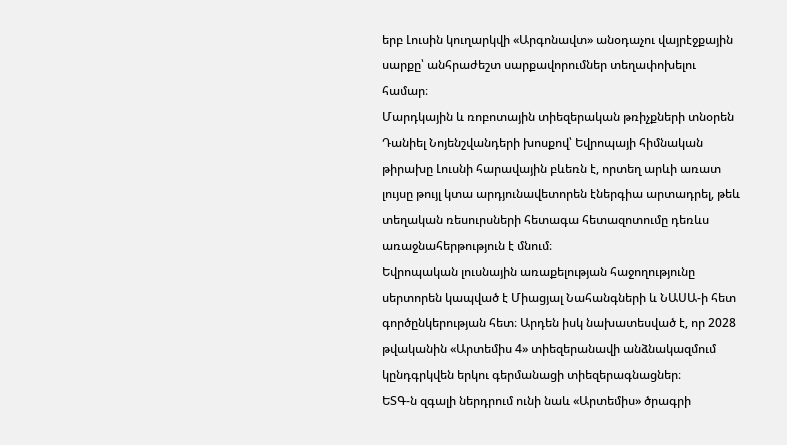երբ Լուսին կուղարկվի «Արգոնավտ» անօդաչու վայրէջքային սարքը՝ անհրաժեշտ սարքավորումներ տեղափոխելու համար։
Մարդկային և ռոբոտային տիեզերական թռիչքների տնօրեն Դանիել Նոյենշվանդերի խոսքով՝ Եվրոպայի հիմնական թիրախը Լուսնի հարավային բևեռն է, որտեղ արևի առատ լույսը թույլ կտա արդյունավետորեն էներգիա արտադրել, թեև տեղական ռեսուրսների հետագա հետազոտումը դեռևս առաջնահերթություն է մնում։
Եվրոպական լուսնային առաքելության հաջողությունը սերտորեն կապված է Միացյալ Նահանգների և ՆԱՍԱ-ի հետ գործընկերության հետ։ Արդեն իսկ նախատեսված է, որ 2028 թվականին «Արտեմիս 4» տիեզերանավի անձնակազմում կընդգրկվեն երկու գերմանացի տիեզերագնացներ։
ԵՏԳ-ն զգալի ներդրում ունի նաև «Արտեմիս» ծրագրի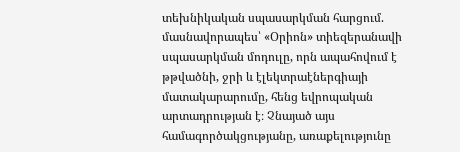տեխնիկական սպասարկման հարցում. մասնավորապես՝ «Օրիոն» տիեզերանավի սպասարկման մոդուլը, որն ապահովում է թթվածնի, ջրի և էլեկտրաէներգիայի մատակարարումը, հենց եվրոպական արտադրության է։ Չնայած այս համագործակցությանը, առաքելությունը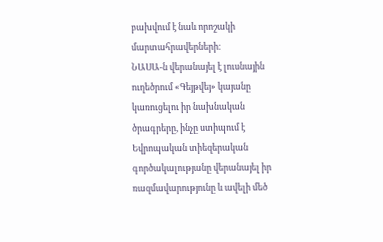բախվում է նաև որոշակի մարտահրավերների։
ՆԱՍԱ-ն վերանայել է լուսնային ուղեծրում «Գեյթվեյ» կայանը կառուցելու իր նախնական ծրագրերը, ինչը ստիպում է Եվրոպական տիեզերական գործակալությանը վերանայել իր ռազմավարությունը և ավելի մեծ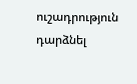ուշադրություն դարձնել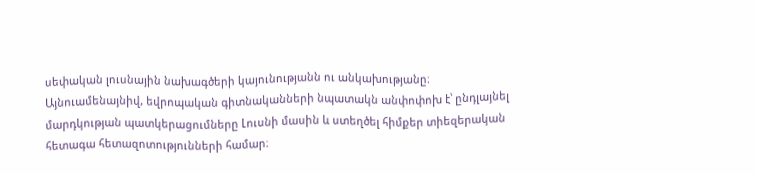սեփական լուսնային նախագծերի կայունությանն ու անկախությանը։
Այնուամենայնիվ, եվրոպական գիտնականների նպատակն անփոփոխ է՝ ընդլայնել մարդկության պատկերացումները Լուսնի մասին և ստեղծել հիմքեր տիեզերական հետագա հետազոտությունների համար։